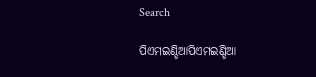Search

ପିଏମଇଣ୍ଡିଆପିଏମଇଣ୍ଡିଆ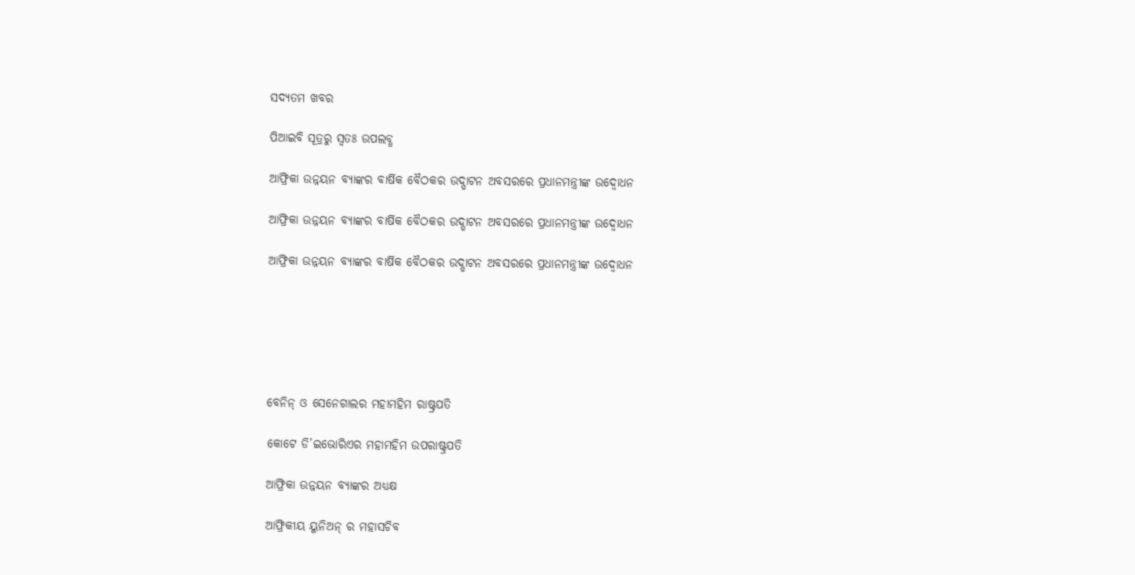ସଦ୍ୟତମ ଖବର

ପିଆଇବି ସୂତ୍ରରୁ ସ୍ବତଃ ଉପଲବ୍ଧ

ଆଫ୍ରିକା ଉନ୍ନୟନ ବ୍ୟାଙ୍କର ବାର୍ଷିକ ବୈଠକର ଉଦ୍ଘାଟନ ଅବସରରେ ପ୍ରଧାନମନ୍ତ୍ରୀଙ୍କ ଉଦ୍ବୋଧନ

ଆଫ୍ରିକା ଉନ୍ନୟନ ବ୍ୟାଙ୍କର ବାର୍ଷିକ ବୈଠକର ଉଦ୍ଘାଟନ ଅବସରରେ ପ୍ରଧାନମନ୍ତ୍ରୀଙ୍କ ଉଦ୍ବୋଧନ

ଆଫ୍ରିକା ଉନ୍ନୟନ ବ୍ୟାଙ୍କର ବାର୍ଷିକ ବୈଠକର ଉଦ୍ଘାଟନ ଅବସରରେ ପ୍ରଧାନମନ୍ତ୍ରୀଙ୍କ ଉଦ୍ବୋଧନ






ବେନିନ୍ ଓ ସେନେଗାଲର ମହାମହିମ ରାଷ୍ଟ୍ରପତି

କୋଟେ ଡି’ଇଭୋରିଏର ମହାମହିମ ଉପରାଷ୍ଟ୍ରପତି

ଆଫ୍ରିକା ଉନ୍ନୟନ ବ୍ୟାଙ୍କର ଅଧ୍ୟକ୍ଷ

ଆଫ୍ରିକୀୟ ୟୁନିଅନ୍ ର ମହାସଚିବ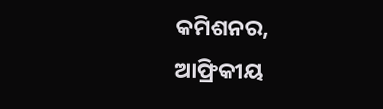କମିଶନର, ଆଫ୍ରିକୀୟ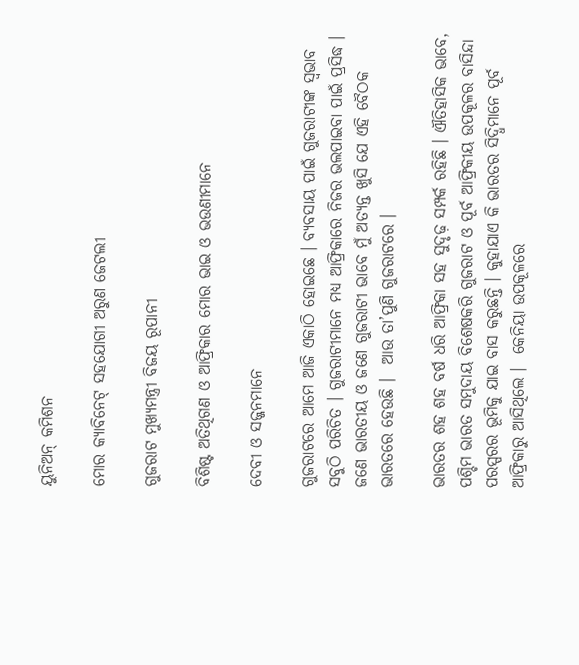ୟୁନିଅନ୍ କମିଶନ

ମୋର କ୍ୟାବିନେଟ୍ ସହଯୋଗୀ ଅରୁଣ ଜେଟଲୀ

ଗୁଜରାଟ ମୁଖ୍ୟମନ୍ତ୍ରୀ ବିଜୟ ରୂପାନୀ

ବିଶିଷ୍ଟ ଅତିଥିଗଣ ଓ ଆଫ୍ରିକାର ମୋର ଭାଇ ଓ ଭଉଣୀମାନେ

ଦେବୀ ଓ ସଜ୍ଜନମାନେ

ଗୁଜରାଟରେ ଆମେ ଆଜି ଏକାଠି ହୋଇଛେ । ବ୍ୟବସାୟ ପାଇଁ ଗୁଜରାଟୀଙ୍କ ସ୍ୱଭାବ ସବୁଠି ପରିଚିତ । ଗୁଜରାଟୀମାନେ ମଧ୍ୟ ଆଫ୍ରିକାରେ ନିଜର ଭଲପାଇବା ପାଇଁ ପ୍ରସିଦ୍ଧ । ଜଣେ ଭାରତୀୟ ଓ ଜଣେ ଗୁଜରାଟୀ ଭାବେ ମୁଁ ଅତ୍ୟନ୍ତ ଖୁସି ଯେ ଏହି ବୈଠକ ଭାରତରେ ହେଉଛି ।  ଆଉ ତା’ପୁଣି ଗୁଜରାଟରେ ।

ଭାରତର ଶହ ଶହ ବର୍ଷ ଧରି ଆଫ୍ରିକା ସହ ସୁଦୃଢ଼ ସମ୍ପର୍କ ରହିଛି । ଐତିହାସିକ ଭାବେ, ପଶ୍ଚିମ ଭାରତ ସମୁଦାୟ ବିଶେଷକରି ଗୁଜରାଟ ଓ ପୂର୍ବ ଆଫ୍ରିକୀୟ ଉପକୂଳର ବାସିନ୍ଦା ପରସ୍ପରର ଭୂମିକୁ ଯାଇ ବାସ କରୁଛନ୍ତି । କୁହାଯାଏ କି ଭାରତର ସିଦ୍ଧିମାନେ ପୂର୍ବ ଆଫ୍ରିକାରୁ ଆସିଥିଲେ ।  କେନିୟା ଉପକୂଳରେ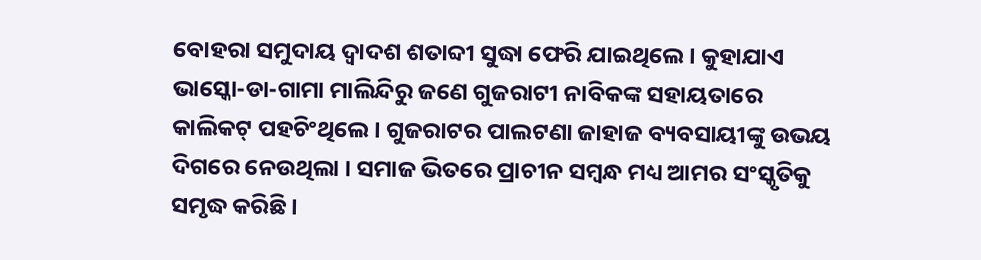ବୋହରା ସମୁଦାୟ ଦ୍ୱାଦଶ ଶତାବ୍ଦୀ ସୁଦ୍ଧା ଫେରି ଯାଇଥିଲେ । କୁହାଯାଏ ଭାସ୍କୋ-ଡା-ଗାମା ମାଲିନ୍ଦିରୁ ଜଣେ ଗୁଜରାଟୀ ନାବିକଙ୍କ ସହାୟତାରେ କାଲିକଟ୍ ପହଚିଂଥିଲେ । ଗୁଜରାଟର ପାଲଟଣା ଜାହାଜ ବ୍ୟବସାୟୀଙ୍କୁ ଉଭୟ ଦିଗରେ ନେଉଥିଲା । ସମାଜ ଭିତରେ ପ୍ରାଚୀନ ସମ୍ବନ୍ଧ ମଧ୍ୟ ଆମର ସଂସ୍କୃତିକୁ ସମୃଦ୍ଧ କରିଛି ।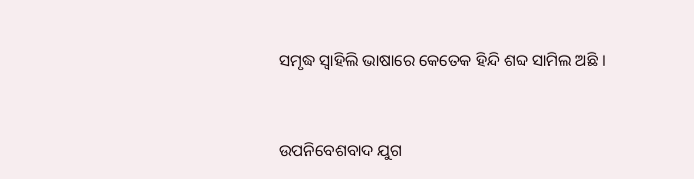ସମୃଦ୍ଧ ସ୍ୱାହିଲି ଭାଷାରେ କେତେକ ହିନ୍ଦି ଶବ୍ଦ ସାମିଲ ଅଛି ।



ଉପନିବେଶବାଦ ଯୁଗ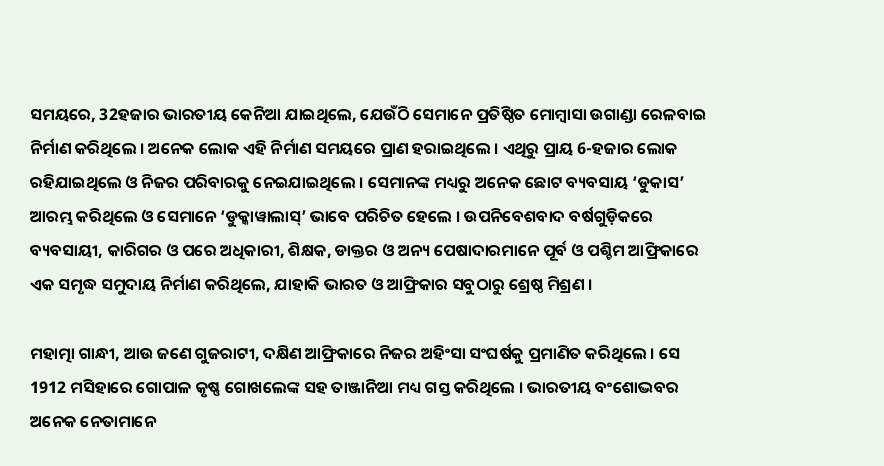ସମୟରେ, 32ହଜାର ଭାରତୀୟ କେନିଆ ଯାଇଥିଲେ, ଯେଉଁଠି ସେମାନେ ପ୍ରତିଷ୍ଠିତ ମୋମ୍ବାସା ଉଗାଣ୍ଡା ରେଳବାଇ ନିର୍ମାଣ କରିଥିଲେ । ଅନେକ ଲୋକ ଏହି ନିର୍ମାଣ ସମୟରେ ପ୍ରାଣ ହରାଇଥିଲେ । ଏଥିରୁ ପ୍ରାୟ 6-ହଜାର ଲୋକ ରହିଯାଇଥିଲେ ଓ ନିଜର ପରିବାରକୁ ନେଇଯାଇଥିଲେ । ସେମାନଙ୍କ ମଧ୍ୟରୁ ଅନେକ ଛୋଟ ବ୍ୟବସାୟ ‘ଡୁକାସ’  ଆରମ୍ଭ କରିଥିଲେ ଓ ସେମାନେ ‘ଡୁକ୍କାୱାଲାସ୍’ ଭାବେ ପରିଚିତ ହେଲେ । ଉପନିବେଶବାଦ ବର୍ଷଗୁଡ଼ିକରେ ବ୍ୟବସାୟୀ, କାରିଗର ଓ ପରେ ଅଧିକାରୀ, ଶିକ୍ଷକ, ଡାକ୍ତର ଓ ଅନ୍ୟ ପେଷାଦାରମାନେ ପୂର୍ବ ଓ ପଶ୍ଚିମ ଆଫ୍ରିକାରେ ଏକ ସମୃଦ୍ଧ ସମୁଦାୟ ନିର୍ମାଣ କରିଥିଲେ, ଯାହାକି ଭାରତ ଓ ଆଫ୍ରିକାର ସବୁଠାରୁ ଶ୍ରେଷ୍ଠ ମିଶ୍ରଣ ।

ମହାତ୍ମା ଗାନ୍ଧୀ, ଆଉ ଜଣେ ଗୁଜରାଟୀ, ଦକ୍ଷିଣ ଆଫ୍ରିକାରେ ନିଜର ଅହିଂସା ସଂଘର୍ଷକୁ ପ୍ରମାଣିତ କରିଥିଲେ । ସେ 1912 ମସିହାରେ ଗୋପାଳ କୃଷ୍ଣ ଗୋଖଲେଙ୍କ ସହ ତାଞ୍ଜାନିଆ ମଧ୍ୟ ଗସ୍ତ କରିଥିଲେ । ଭାରତୀୟ ବଂଶୋଦ୍ଭବର ଅନେକ ନେତାମାନେ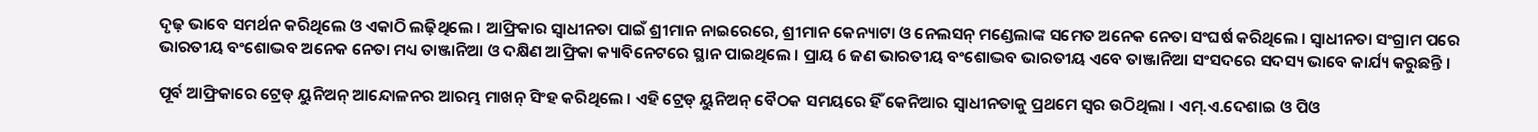ଦୃଢ଼ ଭାବେ ସମର୍ଥନ କରିଥିଲେ ଓ ଏକାଠି ଲଢ଼ିଥିଲେ । ଆଫ୍ରିକାର ସ୍ୱାଧୀନତା ପାଇଁ ଶ୍ରୀମାନ ନାଇରେରେ, ଶ୍ରୀମାନ କେନ୍ୟାଟା ଓ ନେଲସନ୍ ମଣ୍ଡେଲାଙ୍କ ସମେତ ଅନେକ ନେତା ସଂଘର୍ଷ କରିଥିଲେ । ସ୍ୱାଧୀନତା ସଂଗ୍ରାମ ପରେ ଭାରତୀୟ ବଂଶୋଦ୍ଭବ ଅନେକ ନେତା ମଧ୍ୟ ତାଞ୍ଜାନିଆ ଓ ଦକ୍ଷିଣ ଆଫ୍ରିକା କ୍ୟାବିନେଟରେ ସ୍ଥାନ ପାଇଥିଲେ । ପ୍ରାୟ 6 ଜଣ ଭାରତୀୟ ବଂଶୋଦ୍ଭବ ଭାରତୀୟ ଏବେ ତାଞ୍ଜାନିଆ ସଂସଦରେ ସଦସ୍ୟ ଭାବେ କାର୍ଯ୍ୟ କରୁଛନ୍ତି ।

ପୂର୍ବ ଆଫ୍ରିକାରେ ଟ୍ରେଡ୍ ୟୁନିଅନ୍ ଆନ୍ଦୋଳନର ଆରମ୍ଭ ମାଖନ୍ ସିଂହ କରିଥିଲେ । ଏହି ଟ୍ରେଡ୍ ୟୁନିଅନ୍ ବୈଠକ ସମୟରେ ହିଁ କେନିଆର ସ୍ୱାଧୀନତାକୁ ପ୍ରଥମେ ସ୍ୱର ଉଠିଥିଲା । ଏମ୍.ଏ.ଦେଶାଇ ଓ ପିଓ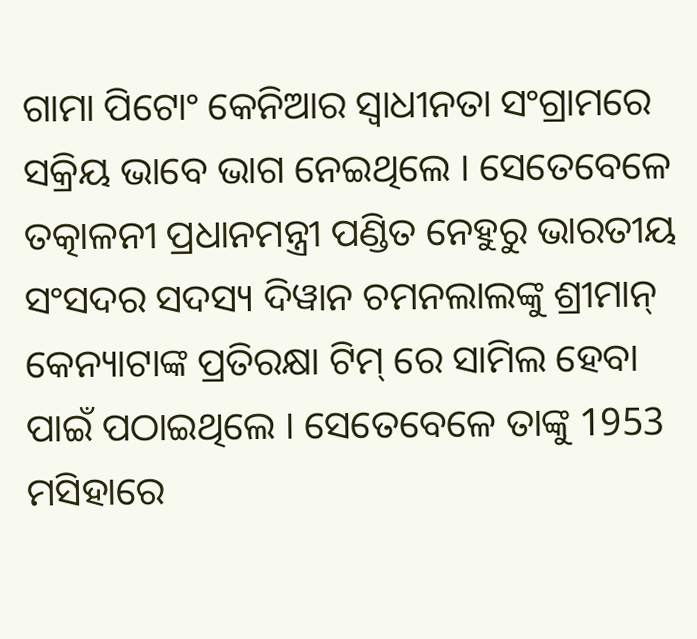ଗାମା ପିଟୋଂ କେନିଆର ସ୍ୱାଧୀନତା ସଂଗ୍ରାମରେ ସକ୍ରିୟ ଭାବେ ଭାଗ ନେଇଥିଲେ । ସେତେବେଳେ ତତ୍କାଳନୀ ପ୍ରଧାନମନ୍ତ୍ରୀ ପଣ୍ଡିତ ନେହୁରୁ ଭାରତୀୟ ସଂସଦର ସଦସ୍ୟ ଦିୱାନ ଚମନଲାଲଙ୍କୁ ଶ୍ରୀମାନ୍ କେନ୍ୟାଟାଙ୍କ ପ୍ରତିରକ୍ଷା ଟିମ୍ ରେ ସାମିଲ ହେବା ପାଇଁ ପଠାଇଥିଲେ । ସେତେବେଳେ ତାଙ୍କୁ 1953 ମସିହାରେ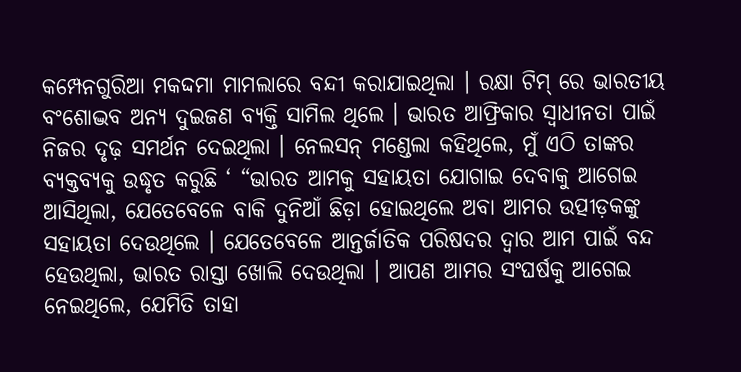କମ୍ପେନଗୁରିଆ ମକଦ୍ଦମା ମାମଲାରେ ବନ୍ଦୀ କରାଯାଇଥିଲା । ରକ୍ଷା ଟିମ୍ ରେ ଭାରତୀୟ ବଂଶୋଦ୍ଭବ ଅନ୍ୟ ଦୁଇଜଣ ବ୍ୟକ୍ତି ସାମିଲ ଥିଲେ । ଭାରତ ଆଫ୍ରିକାର ସ୍ୱାଧୀନତା ପାଇଁ ନିଜର ଦୃଢ଼ ସମର୍ଥନ ଦେଇଥିଲା । ନେଲସନ୍ ମଣ୍ଡେଲା କହିଥିଲେ, ମୁଁ ଏଠି ତାଙ୍କର ବ୍ୟକ୍ତବ୍ୟକୁ ଉଦ୍ଧୃତ କରୁଛି ‘ “ଭାରତ ଆମକୁ ସହାୟତା ଯୋଗାଇ ଦେବାକୁ ଆଗେଇ ଆସିଥିଲା, ଯେତେବେଳେ ବାକି ଦୁନିଆଁ ଛିଡ଼ା ହୋଇଥିଲେ ଅବା ଆମର ଉତ୍ପୀଡ଼କଙ୍କୁ ସହାୟତା ଦେଉଥିଲେ । ଯେତେବେଳେ ଆନ୍ତର୍ଜାତିକ ପରିଷଦର ଦ୍ୱାର ଆମ ପାଇଁ ବନ୍ଦ ହେଉଥିଲା, ଭାରତ ରାସ୍ତା ଖୋଲି ଦେଉଥିଲା । ଆପଣ ଆମର ସଂଘର୍ଷକୁ ଆଗେଇ ନେଇଥିଲେ, ଯେମିତି ତାହା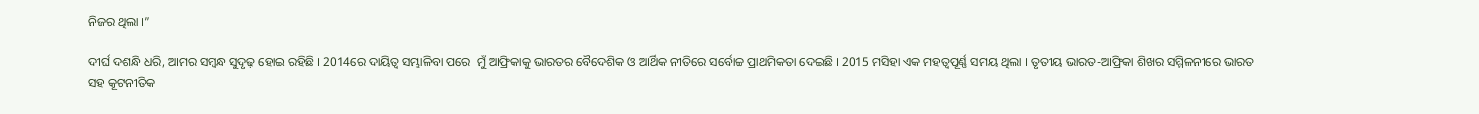ନିଜର ଥିଲା ।”

ଦୀର୍ଘ ଦଶନ୍ଧି ଧରି, ଆମର ସମ୍ବନ୍ଧ ସୁଦୃଢ଼ ହୋଇ ରହିଛି । 2014ରେ ଦାୟିତ୍ୱ ସମ୍ଭାଳିବା ପରେ  ମୁଁ ଆଫ୍ରିକାକୁ ଭାରତର ବୈଦେଶିକ ଓ ଆର୍ଥିକ ନୀତିରେ ସର୍ବୋଚ୍ଚ ପ୍ରାଥମିକତା ଦେଇଛି । 2015 ମସିହା ଏକ ମହତ୍ଵପୂର୍ଣ୍ଣ ସମୟ ଥିଲା । ତୃତୀୟ ଭାରତ-ଆଫ୍ରିକା ଶିଖର ସମ୍ମିଳନୀରେ ଭାରତ ସହ କୂଟନୀତିକ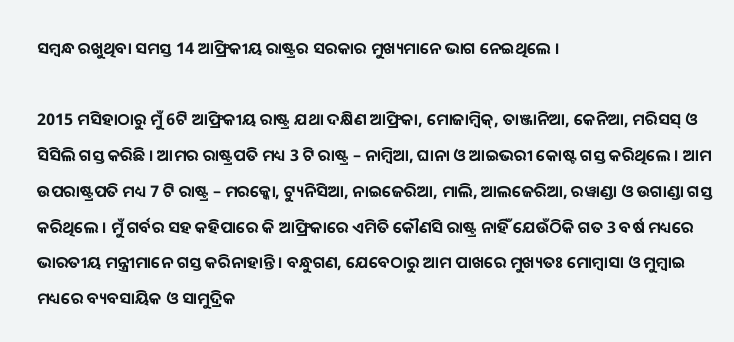ସମ୍ବନ୍ଧ ରଖୁଥିବା ସମସ୍ତ 14 ଆଫ୍ରିକୀୟ ରାଷ୍ଟ୍ରର ସରକାର ମୁଖ୍ୟମାନେ ଭାଗ ନେଇଥିଲେ ।

2015 ମସିହାଠାରୁ ମୁଁ 6ଟି ଆଫ୍ରିକୀୟ ରାଷ୍ଟ୍ର ଯଥା ଦକ୍ଷିଣ ଆଫ୍ରିକା, ମୋଜାମ୍ବିକ୍, ତାଞ୍ଜାନିଆ, କେନିଆ, ମରିସସ୍ ଓ ସିସିଲି ଗସ୍ତ କରିଛି । ଆମର ରାଷ୍ଟ୍ରପତି ମଧ୍ୟ 3 ଟି ରାଷ୍ଟ୍ର – ନାମ୍ବିଆ, ଘାନା ଓ ଆଇଭରୀ କୋଷ୍ଟ ଗସ୍ତ କରିଥିଲେ । ଆମ ଉପରାଷ୍ଟ୍ରପତି ମଧ୍ୟ 7 ଟି ରାଷ୍ଟ୍ର – ମରକ୍କୋ, ଟ୍ୟୁନିସିଆ, ନାଇଜେରିଆ, ମାଲି, ଆଲଜେରିଆ, ରୱାଣ୍ଡା ଓ ଉଗାଣ୍ଡା ଗସ୍ତ କରିଥିଲେ । ମୁଁ ଗର୍ବର ସହ କହିପାରେ କି ଆଫ୍ରିକାରେ ଏମିତି କୌଣସି ରାଷ୍ଟ୍ର ନାହିଁ ଯେଉଁଠିକି ଗତ 3 ବର୍ଷ ମଧ୍ୟରେ ଭାରତୀୟ ମନ୍ତ୍ରୀମାନେ ଗସ୍ତ କରିନାହାନ୍ତି । ବନ୍ଧୁଗଣ, ଯେବେଠାରୁ ଆମ ପାଖରେ ମୁଖ୍ୟତଃ ମୋମ୍ବାସା ଓ ମୁମ୍ବାଇ ମଧ୍ୟରେ ବ୍ୟବସାୟିକ ଓ ସାମୁଦ୍ରିକ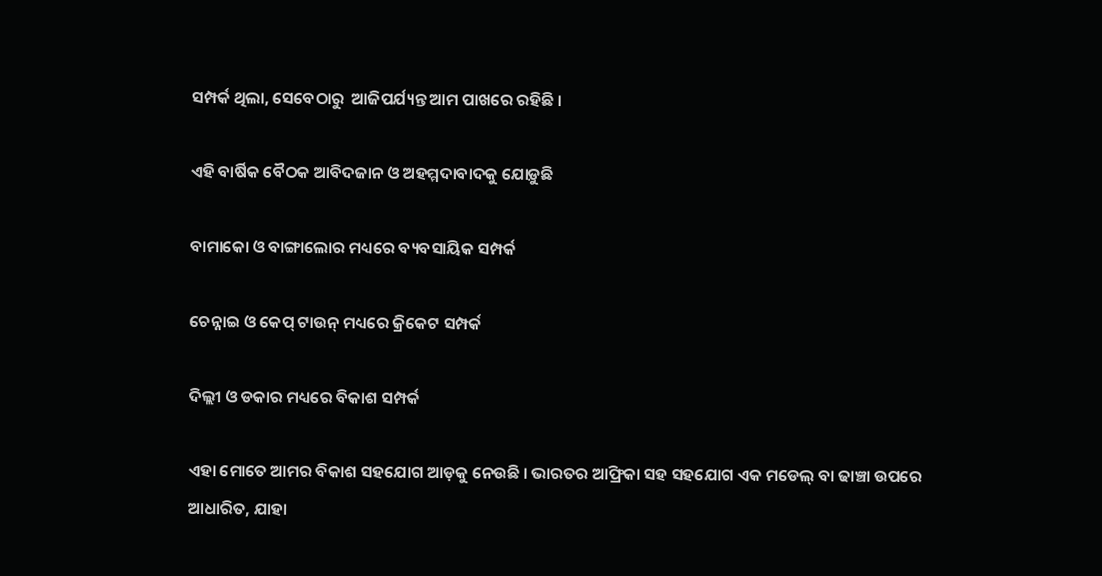ସମ୍ପର୍କ ଥିଲା, ସେବେଠାରୁ  ଆଜିପର୍ଯ୍ୟନ୍ତ ଆମ ପାଖରେ ରହିଛି ।

ଏହି ବାର୍ଷିକ ବୈଠକ ଆବିଦଜାନ ଓ ଅହମ୍ମଦାବାଦକୁ ଯୋଡ଼ୁଛି

ବାମାକୋ ଓ ବାଙ୍ଗାଲୋର ମଧ୍ୟରେ ବ୍ୟବସାୟିକ ସମ୍ପର୍କ

ଚେନ୍ନାଇ ଓ କେପ୍ ଟାଉନ୍ ମଧ୍ୟରେ କ୍ରିକେଟ ସମ୍ପର୍କ

ଦିଲ୍ଲୀ ଓ ଡକାର ମଧ୍ୟରେ ବିକାଶ ସମ୍ପର୍କ

ଏହା ମୋତେ ଆମର ବିକାଶ ସହଯୋଗ ଆଡ଼କୁ ନେଉଛି । ଭାରତର ଆଫ୍ରିକା ସହ ସହଯୋଗ ଏକ ମଡେଲ୍ ବା ଢାଞ୍ଚା ଉପରେ ଆଧାରିତ, ଯାହା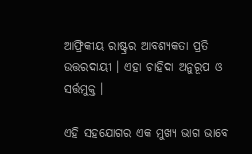ଆଫ୍ରିକୀୟ ରାଷ୍ଟ୍ରର ଆବଶ୍ୟକତା ପ୍ରତି ଉତ୍ତରଦାୟୀ । ଏହା ଚାହିଦା ଅନୁରୂପ ଓ ସର୍ତ୍ତମୁକ୍ତ ।

ଏହି ସହଯୋଗର ଏକ ମୁଖ୍ୟ ଭାଗ ଭାବେ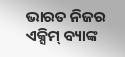ଭାରତ ନିଜର ଏକ୍ସିମ୍ ବ୍ୟାଙ୍କ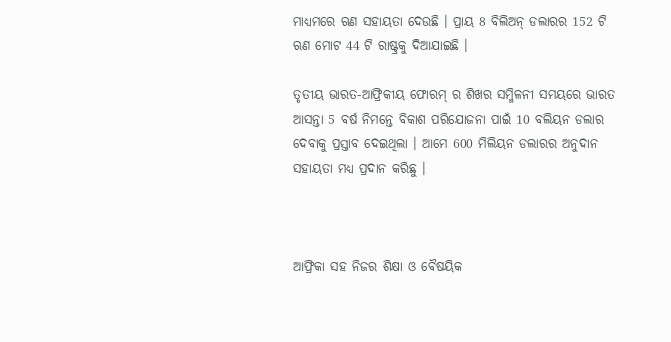ମାଧ୍ୟମରେ ଋଣ ସହାୟତା ଦେଉଛି । ପ୍ରାୟ 8 ବିଲିଅନ୍ ଡଲାରର 152 ଟି ଋଣ ମୋଟ 44 ଟି ରାଷ୍ଟ୍ରକୁ ଦିଆଯାଇଛି ।

ତୃତୀୟ ଭାରତ-ଆଫ୍ରିକୀୟ ଫୋରମ୍ ର ଶିଖର ସମ୍ମିଳନୀ ସମୟରେ ଭାରତ ଆସନ୍ତା 5 ବର୍ଷ ନିମନ୍ତେ ବିକାଶ ପରିଯୋଜନା ପାଇଁ 10 ବଲିୟନ ଡଲାର ଦେବାକୁ ପ୍ରସ୍ତାବ ଦେଇଥିଲା । ଆମେ 600 ମିଲିୟନ ଡଲାରର ଅନୁଦାନ ସହାୟତା ମଧ୍ୟ ପ୍ରଦାନ କରିଛୁ ।



ଆଫ୍ରିକା ସହ ନିଜର ଶିକ୍ଷା ଓ ବୈଷୟିକ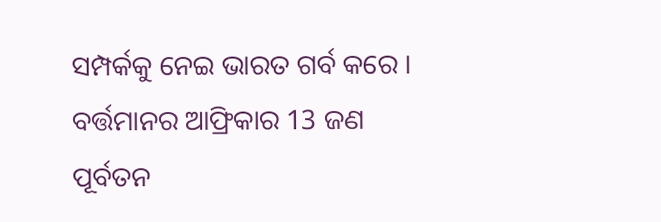ସମ୍ପର୍କକୁ ନେଇ ଭାରତ ଗର୍ବ କରେ । ବର୍ତ୍ତମାନର ଆଫ୍ରିକାର 13 ଜଣ ପୂର୍ବତନ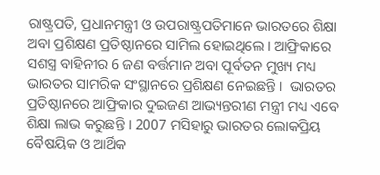ରାଷ୍ଟ୍ରପତି, ପ୍ରଧାନମନ୍ତ୍ରୀ ଓ ଉପରାଷ୍ଟ୍ରପତିମାନେ ଭାରତରେ ଶିକ୍ଷା ଅବା ପ୍ରଶିକ୍ଷଣ ପ୍ରତିଷ୍ଠାନରେ ସାମିଲ ହୋଇଥିଲେ । ଆଫ୍ରିକାରେ ସଶସ୍ତ୍ର ବାହିନୀର 6 ଜଣ ବର୍ତ୍ତମାନ ଅବା ପୂର୍ବତନ ମୁଖ୍ୟ ମଧ୍ୟ ଭାରତର ସାମରିକ ସଂସ୍ଥାନରେ ପ୍ରଶିକ୍ଷଣ ନେଇଛନ୍ତି ।  ଭାରତର ପ୍ରତିଷ୍ଠାନରେ ଆଫ୍ରିକାର ଦୁଇଜଣ ଆଭ୍ୟନ୍ତରୀଣ ମନ୍ତ୍ରୀ ମଧ୍ୟ ଏବେ ଶିକ୍ଷା ଲାଭ କରୁଛନ୍ତି । 2007 ମସିହାରୁ ଭାରତର ଲୋକପ୍ରିୟ ବୈଷୟିକ ଓ ଆର୍ଥିକ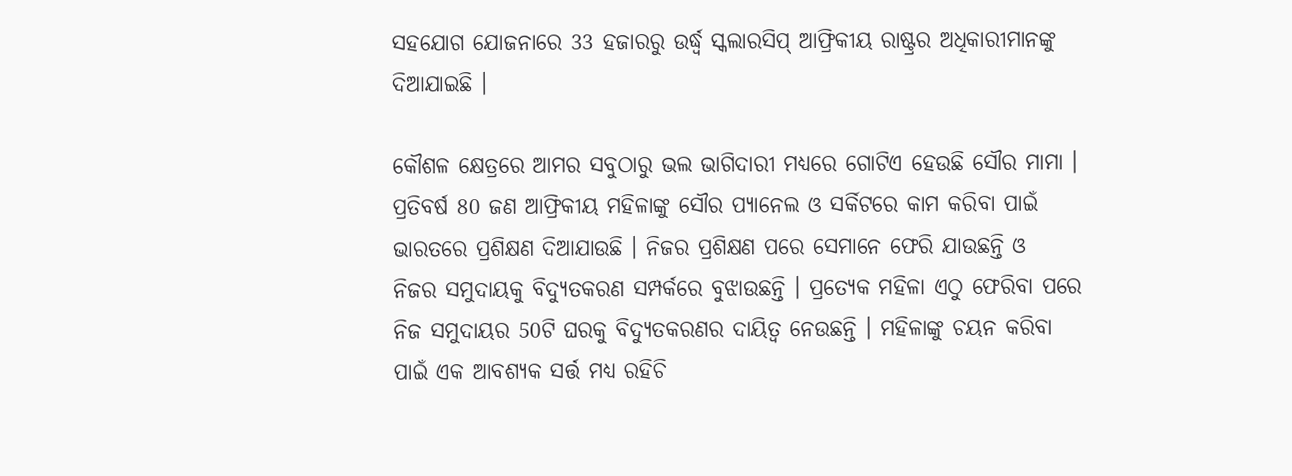ସହଯୋଗ ଯୋଜନାରେ 33 ହଜାରରୁ ଉର୍ଦ୍ଧ୍ଵ ସ୍କଲାରସିପ୍ ଆଫ୍ରିକୀୟ ରାଷ୍ଟ୍ରର ଅଧିକାରୀମାନଙ୍କୁ ଦିଆଯାଇଛି ।

କୌଶଳ କ୍ଷେତ୍ରରେ ଆମର ସବୁଠାରୁ ଭଲ ଭାଗିଦାରୀ ମଧ୍ୟରେ ଗୋଟିଏ ହେଉଛି ସୌର ମାମା । ପ୍ରତିବର୍ଷ 80 ଜଣ ଆଫ୍ରିକୀୟ ମହିଳାଙ୍କୁ ସୌର ପ୍ୟାନେଲ ଓ ସର୍କିଟରେ କାମ କରିବା ପାଇଁ ଭାରତରେ ପ୍ରଶିକ୍ଷଣ ଦିଆଯାଉଛି । ନିଜର ପ୍ରଶିକ୍ଷଣ ପରେ ସେମାନେ ଫେରି ଯାଉଛନ୍ତି ଓ  ନିଜର ସମୁଦାୟକୁ ବିଦ୍ୟୁତକରଣ ସମ୍ପର୍କରେ ବୁଝାଉଛନ୍ତି । ପ୍ରତ୍ୟେକ ମହିଳା ଏଠୁ ଫେରିବା ପରେ ନିଜ ସମୁଦାୟର 50ଟି ଘରକୁ ବିଦ୍ୟୁତକରଣର ଦାୟିତ୍ୱ ନେଉଛନ୍ତି । ମହିଳାଙ୍କୁ ଚୟନ କରିବା ପାଇଁ ଏକ ଆବଶ୍ୟକ ସର୍ତ୍ତ ମଧ୍ୟ ରହିଚି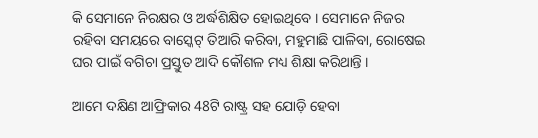କି ସେମାନେ ନିରକ୍ଷର ଓ ଅର୍ଦ୍ଧଶିକ୍ଷିତ ହୋଇଥିବେ । ସେମାନେ ନିଜର ରହିବା ସମୟରେ ବାସ୍କେଟ୍ ତିଆରି କରିବା, ମହୁମାଛି ପାଳିବା, ରୋଷେଇ ଘର ପାଇଁ ବଗିଚା ପ୍ରସ୍ତୁତ ଆଦି କୌଶଳ ମଧ୍ୟ ଶିକ୍ଷା କରିଥାନ୍ତି ।

ଆମେ ଦକ୍ଷିଣ ଆଫ୍ରିକାର 48ଟି ରାଷ୍ଟ୍ର ସହ ଯୋଡ଼ି ହେବା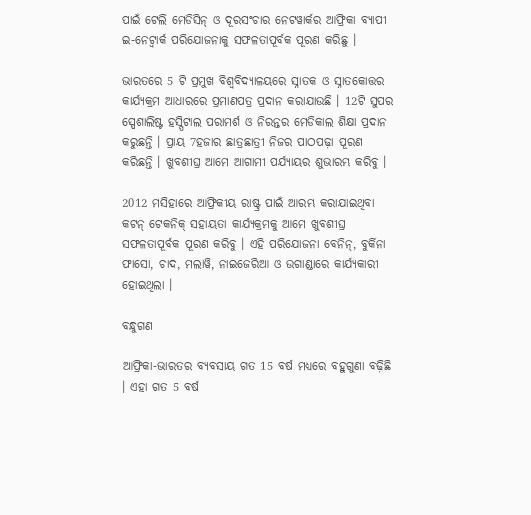ପାଇଁ ଟେଲି ମେଡିସିନ୍ ଓ ଦୂରସଂଚାର ନେଟୱାର୍କର ଆଫ୍ରିକା ବ୍ୟାପୀ ଇ-ନେଟ୍ୱାର୍କ ପରିଯୋଜନାକୁ ସଫଳତାପୂର୍ବକ ପୂରଣ କରିଛୁ ।

ଭାରତରେ 5 ଟି ପ୍ରମୁଖ ବିଶ୍ୱବିଦ୍ୟାଳୟରେ ସ୍ନାତକ ଓ ସ୍ନାତକୋତ୍ତର କାର୍ଯ୍ୟକ୍ରମ ଆଧାରରେ ପ୍ରମାଣପତ୍ର ପ୍ରଦାନ କରାଯାଉଛି । 12ଟି ସୁପର ସ୍ପେଶାଲିଷ୍ଟ ହସ୍ପିଟାଲ ପରାମର୍ଶ ଓ ନିରନ୍ତର ମେଡିକାଲ ଶିକ୍ଷା ପ୍ରଦାନ କରୁଛନ୍ତି । ପ୍ରାୟ 7ହଜାର ଛାତ୍ରଛାତ୍ରୀ ନିଜର ପାଠପଢ଼ା ପୂରଣ କରିଛନ୍ତି । ଖୁବଶୀଘ୍ର ଆମେ ଆଗାମୀ ପର୍ଯ୍ୟାୟର ଶୁଭାରମ୍ଭ କରିବୁ ।

2012 ମସିହାରେ ଆଫ୍ରିକୀୟ ରାଷ୍ଟ୍ର ପାଇଁ ଆରମ୍ଭ କରାଯାଇଥିବା କଟନ୍ ଟେକନିକ୍ ସହାୟତା କାର୍ଯ୍ୟକ୍ରମକୁ ଆମେ ଖୁବଶୀଘ୍ର ସଫଳତାପୂର୍ବକ ପୂରଣ କରିବୁ । ଏହି ପରିଯୋଜନା ବେନିନ୍, ବୁର୍କିନା ଫାସୋ, ଚାଦ, ମଲାୱି, ନାଇଜେରିଆ ଓ ଉଗାଣ୍ଡାରେ କାର୍ଯ୍ୟକାରୀ ହୋଇଥିଲା ।

ବନ୍ଧୁଗଣ

ଆଫ୍ରିକା-ଭାରତର ବ୍ୟବସାୟ ଗତ 15 ବର୍ଷ ମଧ୍ୟରେ ବହୁଗୁଣା ବଢ଼ିଛି । ଏହା ଗତ 5 ବର୍ଷ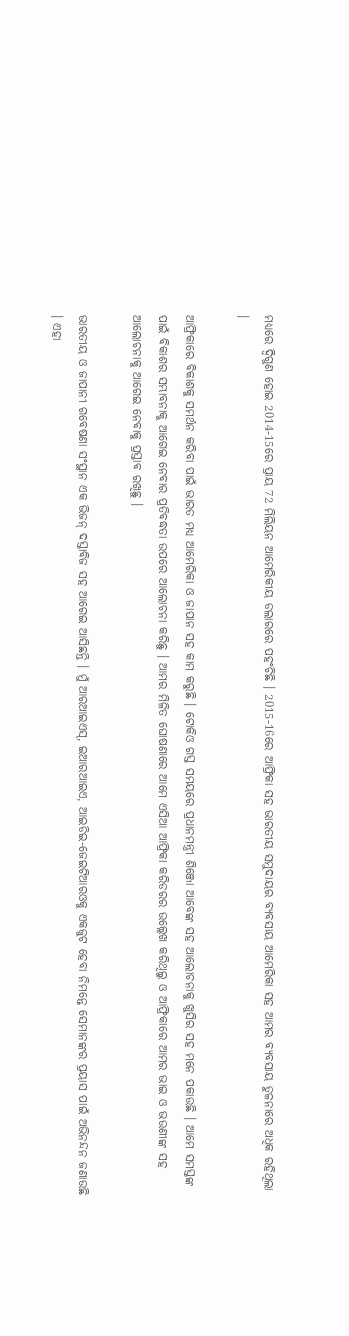ମଧ୍ୟରେ ଦ୍ୱିଗୁଣ ହୋଇ 2014-15ରେ ପ୍ରାୟ 72 ମିଲିୟନ ଆମେରିକୀୟ ଡଲାରରେ ପହଂଚିଛି । 2015-16ରେ ଆଫ୍ରିକା ସହ ଭାରତୀୟ ସମୁଦାୟର ବ୍ୟବସାୟ ଆମେରିକା ସହ ଆମର ବ୍ୟବସାୟ ତୁଳନାରେ ଅଧିକ ରହିଥିଲା ।

ଆଫ୍ରିକାରେ ବିକାଶକୁ ସମର୍ଥନ କରିବା ପାଇଁ ଭାରତ ମଧ୍ୟ ଆମେରିକା ଓ ଜାପାନ ସହ କାମ କରୁଛି । ଟୋକିଓ ଗସ୍ତ ସମୟରେ ପ୍ରଧାନମନ୍ତ୍ରୀ ଶିଞ୍ଜୋ ଆବେଙ୍କ ସହ ଆଲୋଚନାକୁ ଖୁସିର ସହ ମନେ ପକାଉଛି । ଆମେ ସମସ୍ତଙ୍କ ପାଇଁ ବିକାଶର ସମ୍ଭାବନାକୁ ଆଗେଇ ନେବାର ପ୍ରତିବଦ୍ଧତା ଉପରେ ଆଲୋଚନା କରିଛୁ । ଆମର ମିଳିତ ଘୋଷଣାରେ ଆମେ ଏସିଆ ଆଫ୍ରିକା କରିଡରର ଉଲ୍ଲେଖ କରିଥିଲୁ ଓ ଆଫ୍ରିକାରେ ଆମର ଭାଇ ଓ ଭଉଣୀଙ୍କ ସହ ଆଲୋଚନାକୁ ଆଗେଇ ନେବାକୁ ପ୍ରସ୍ତାବ ରଖିଛୁ ।

ଭାରତୀୟ ଓ ଜାପାନୀ ଗବେଷଣା ସଂସ୍ଥାନ ଏକ ଭିଜନ୍ ଦସ୍ତାବିଜ ସହ ଆଗେଇ ଆସିଛନ୍ତି । ମୁଁ ଆରଆଇଏସ୍, ଇଆରଆଇଏ, ଆଇଡିଇ-ଜେଇଟିଆରଓକୁ ଏକଜୁଟ ହେବା ନିମନ୍ତେ ସେମାନଙ୍କର ପ୍ରୟାସ ପାଇଁ ଅଭିନନ୍ଦନ ଜଣାଉଛି । ଏହା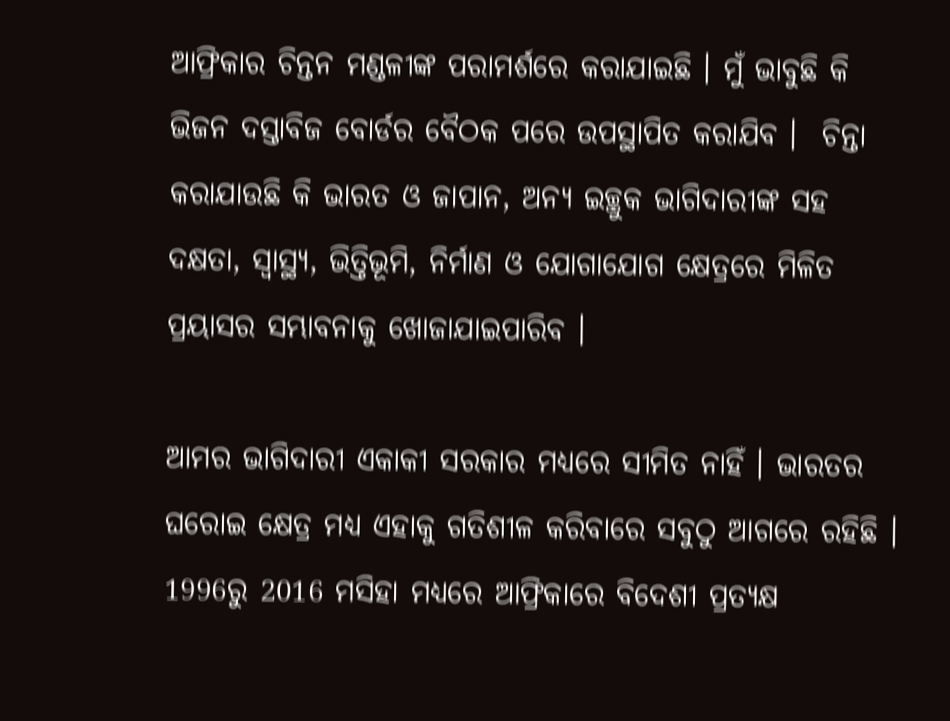ଆଫ୍ରିକାର ଚିନ୍ତନ ମଣ୍ଡଳୀଙ୍କ ପରାମର୍ଶରେ କରାଯାଇଛି । ମୁଁ ଭାବୁଛି କି ଭିଜନ ଦସ୍ତାବିଜ ବୋର୍ଡର ବୈଠକ ପରେ ଉପସ୍ଥାପିତ କରାଯିବ ।  ଚିନ୍ତା କରାଯାଉଛି କି ଭାରତ ଓ ଜାପାନ, ଅନ୍ୟ ଇଚ୍ଛୁକ ଭାଗିଦାରୀଙ୍କ ସହ ଦକ୍ଷତା, ସ୍ୱାସ୍ଥ୍ୟ, ଭିତ୍ତିଭୂମି, ନିର୍ମାଣ ଓ ଯୋଗାଯୋଗ କ୍ଷେତ୍ରରେ ମିଳିତ ପ୍ରୟାସର ସମ୍ଭାବନାକୁ ଖୋଜାଯାଇପାରିବ ।

ଆମର ଭାଗିଦାରୀ ଏକାକୀ ସରକାର ମଧ୍ୟରେ ସୀମିତ ନାହିଁ । ଭାରତର ଘରୋଇ କ୍ଷେତ୍ର ମଧ୍ୟ ଏହାକୁ ଗତିଶୀଳ କରିବାରେ ସବୁଠୁ ଆଗରେ ରହିଛି । 1996ରୁ 2016 ମସିହା ମଧ୍ୟରେ ଆଫ୍ରିକାରେ ବିଦେଶୀ ପ୍ରତ୍ୟକ୍ଷ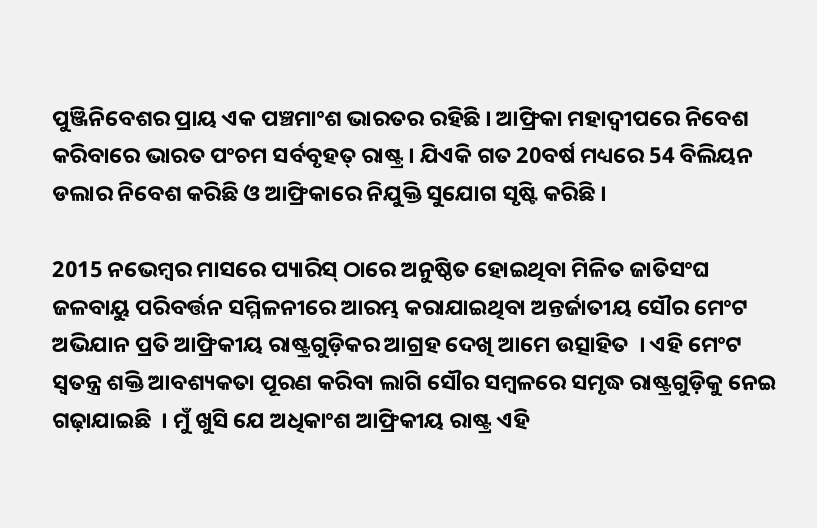ପୁଞ୍ଜିନିବେଶର ପ୍ରାୟ ଏକ ପଞ୍ଚମାଂଶ ଭାରତର ରହିଛି । ଆଫ୍ରିକା ମହାଦ୍ୱୀପରେ ନିବେଶ କରିବାରେ ଭାରତ ପଂଚମ ସର୍ବବୃହତ୍ ରାଷ୍ଟ୍ର । ଯିଏକି ଗତ 20ବର୍ଷ ମଧ୍ୟରେ 54 ବିଲିୟନ ଡଲାର ନିବେଶ କରିଛି ଓ ଆଫ୍ରିକାରେ ନିଯୁକ୍ତି ସୁଯୋଗ ସୃଷ୍ଟି କରିଛି ।

2015 ନଭେମ୍ବର ମାସରେ ପ୍ୟାରିସ୍ ଠାରେ ଅନୁଷ୍ଠିତ ହୋଇଥିବା ମିଳିତ ଜାତିସଂଘ ଜଳବାୟୁ ପରିବର୍ତ୍ତନ ସମ୍ମିଳନୀରେ ଆରମ୍ଭ କରାଯାଇଥିବା ଅନ୍ତର୍ଜାତୀୟ ସୌର ମେଂଟ ଅଭିଯାନ ପ୍ରତି ଆଫ୍ରିକୀୟ ରାଷ୍ଟ୍ରଗୁଡ଼ିକର ଆଗ୍ରହ ଦେଖି ଆମେ ଉତ୍ସାହିତ  । ଏହି ମେଂଟ ସ୍ୱତନ୍ତ୍ର ଶକ୍ତି ଆବଶ୍ୟକତା ପୂରଣ କରିବା ଲାଗି ସୌର ସମ୍ବଳରେ ସମୃଦ୍ଧ ରାଷ୍ଟ୍ରଗୁଡ଼ିକୁ ନେଇ ଗଢ଼ାଯାଇଛି  । ମୁଁ ଖୁସି ଯେ ଅଧିକାଂଶ ଆଫ୍ରିକୀୟ ରାଷ୍ଟ୍ର ଏହି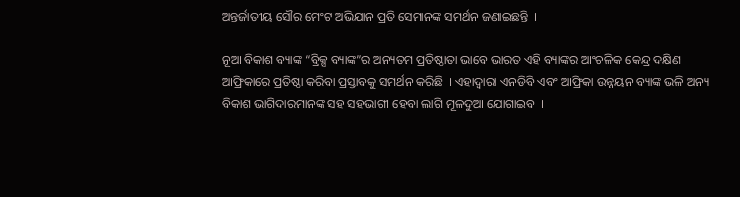ଅନ୍ତର୍ଜାତୀୟ ସୌର ମେଂଟ ଅଭିଯାନ ପ୍ରତି ସେମାନଙ୍କ ସମର୍ଥନ ଜଣାଇଛନ୍ତି  ।

ନୂଆ ବିକାଶ ବ୍ୟାଙ୍କ “ବ୍ରିକ୍ସ ବ୍ୟାଙ୍କ”ର ଅନ୍ୟତମ ପ୍ରତିଷ୍ଠାତା ଭାବେ ଭାରତ ଏହି ବ୍ୟାଙ୍କର ଆଂଚଳିକ କେନ୍ଦ୍ର ଦକ୍ଷିଣ ଆଫ୍ରିକାରେ ପ୍ରତିଷ୍ଠା କରିବା ପ୍ରସ୍ତାବକୁ ସମର୍ଥନ କରିଛି  । ଏହାଦ୍ୱାରା ଏନଡିବି ଏବଂ ଆଫ୍ରିକା ଉନ୍ନୟନ ବ୍ୟାଙ୍କ ଭଳି ଅନ୍ୟ ବିକାଶ ଭାଗିଦାରମାନଙ୍କ ସହ ସହଭାଗୀ ହେବା ଲାଗି ମୂଳଦୁଆ ଯୋଗାଇବ  ।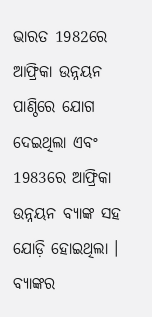ଭାରତ 1982ରେ ଆଫ୍ରିକା ଉନ୍ନୟନ ପାଣ୍ଠିରେ ଯୋଗ ଦେଇଥିଲା ଏବଂ 1983ରେ ଆଫ୍ରିକା ଉନ୍ନୟନ ବ୍ୟାଙ୍କ ସହ ଯୋଡ଼ି ହୋଇଥିଲା । ବ୍ୟାଙ୍କର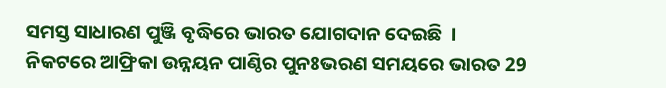ସମସ୍ତ ସାଧାରଣ ପୁଞ୍ଜି ବୃଦ୍ଧିରେ ଭାରତ ଯୋଗଦାନ ଦେଇଛି  ।  ନିକଟରେ ଆଫ୍ରିକା ଉନ୍ନୟନ ପାଣ୍ଠିର ପୁନଃଭରଣ ସମୟରେ ଭାରତ 29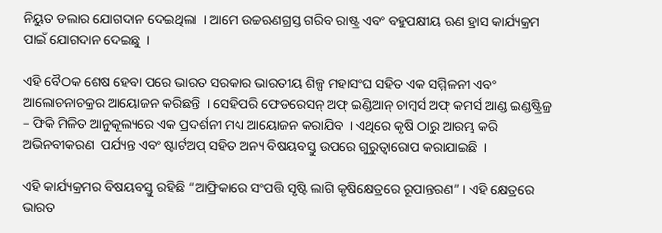ନିୟୁତ ଡଲାର ଯୋଗଦାନ ଦେଇଥିଲା  । ଆମେ ଉଚ୍ଚଋଣଗ୍ରସ୍ତ ଗରିବ ରାଷ୍ଟ୍ର ଏବଂ ବହୁପକ୍ଷୀୟ ଋଣ ହ୍ରାସ କାର୍ଯ୍ୟକ୍ରମ ପାଇଁ ଯୋଗଦାନ ଦେଇଛୁ  ।

ଏହି ବୈଠକ ଶେଷ ହେବା ପରେ ଭାରତ ସରକାର ଭାରତୀୟ ଶିଳ୍ପ ମହାସଂଘ ସହିତ ଏକ ସମ୍ମିଳନୀ ଏବଂ ଆଲୋଚନାଚକ୍ରର ଆୟୋଜନ କରିଛନ୍ତି  । ସେହିପରି ଫେଡରେସନ୍ ଅଫ୍ ଇଣ୍ଡିଆନ୍ ଚାମ୍ବର୍ସ ଅଫ୍ କମର୍ସ ଆଣ୍ଡ ଇଣ୍ଡଷ୍ଟ୍ରିଜ୍ର – ଫିକି ମିଳିତ ଆନୁକୂଲ୍ୟରେ ଏକ ପ୍ରଦର୍ଶନୀ ମଧ୍ୟ ଆୟୋଜନ କରାଯିବ  । ଏଥିରେ କୃଷି ଠାରୁ ଆରମ୍ଭ କରି ଅଭିନବୀକରଣ  ପର୍ଯ୍ୟନ୍ତ ଏବଂ ଷ୍ଟାର୍ଟଅପ୍ ସହିତ ଅନ୍ୟ ବିଷୟବସ୍ତୁ ଉପରେ ଗୁରୁତ୍ୱାରୋପ କରାଯାଇଛି  ।

ଏହି କାର୍ଯ୍ୟକ୍ରମର ବିଷୟବସ୍ତୁ ରହିଛି “ଆଫ୍ରିକାରେ ସଂପତ୍ତି ସୃଷ୍ଟି ଲାଗି କୃଷିକ୍ଷେତ୍ରରେ ରୂପାନ୍ତରଣ” । ଏହି କ୍ଷେତ୍ରରେ ଭାରତ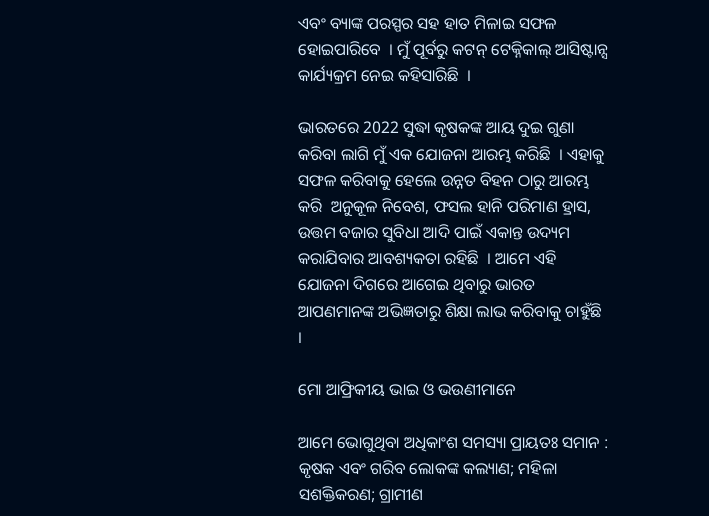ଏବଂ ବ୍ୟାଙ୍କ ପରସ୍ପର ସହ ହାତ ମିଳାଇ ସଫଳ ହୋଇପାରିବେ  । ମୁଁ ପୂର୍ବରୁ କଟନ୍ ଟେକ୍ନିକାଲ୍ ଆସିଷ୍ଟାନ୍ସ କାର୍ଯ୍ୟକ୍ରମ ନେଇ କହିସାରିଛି  ।

ଭାରତରେ 2022 ସୁଦ୍ଧା କୃଷକଙ୍କ ଆୟ ଦୁଇ ଗୁଣା କରିବା ଲାଗି ମୁଁ ଏକ ଯୋଜନା ଆରମ୍ଭ କରିଛି  । ଏହାକୁ ସଫଳ କରିବାକୁ ହେଲେ ଉନ୍ନତ ବିହନ ଠାରୁ ଆରମ୍ଭ କରି  ଅନୁକୂଳ ନିବେଶ, ଫସଲ ହାନି ପରିମାଣ ହ୍ରାସ, ଉତ୍ତମ ବଜାର ସୁବିଧା ଆଦି ପାଇଁ ଏକାନ୍ତ ଉଦ୍ୟମ କରାଯିବାର ଆବଶ୍ୟକତା ରହିଛି  । ଆମେ ଏହି ଯୋଜନା ଦିଗରେ ଆଗେଇ ଥିବାରୁ ଭାରତ ଆପଣମାନଙ୍କ ଅଭିଜ୍ଞତାରୁ ଶିକ୍ଷା ଲାଭ କରିବାକୁ ଚାହୁଁଛି  ।

ମୋ ଆଫ୍ରିକୀୟ ଭାଇ ଓ ଭଉଣୀମାନେ

ଆମେ ଭୋଗୁଥିବା ଅଧିକାଂଶ ସମସ୍ୟା ପ୍ରାୟତଃ ସମାନ : କୃଷକ ଏବଂ ଗରିବ ଲୋକଙ୍କ କଲ୍ୟାଣ; ମହିଳା ସଶକ୍ତିକରଣ; ଗ୍ରାମୀଣ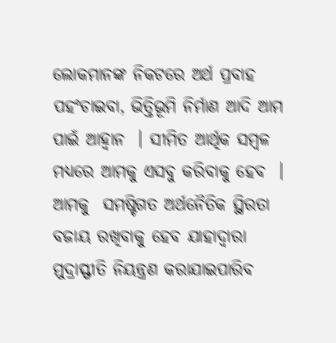ଲୋକମାନଙ୍କ ନିକଟରେ ଅର୍ଥ ପ୍ରବାହ ପହଂଚାଇବା, ଭିତ୍ତିଭୂମି ନିର୍ମାଣ ଆଦି ଆମ ପାଇଁ ଆହ୍ୱାନ  । ସୀମିତ ଆର୍ଥିକ ସମ୍ବଳ ମଧ୍ୟରେ ଆମକୁ ଏସବୁ କରିବାକୁ ହେବ  । ଆମକୁ  ସମଷ୍ଟିଗତ ଅର୍ଥନୈତିକ ସ୍ଥିରତା ବଜାୟ ରଖିବାକୁ ହେବ ଯାହାଦ୍ୱାରା ମୁଦ୍ରାସ୍ଫୀତି ନିୟନ୍ତ୍ରଣ କରାଯାଇପାରିବ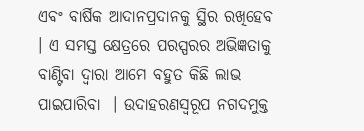ଏବଂ ବାର୍ଷିକ ଆଦାନପ୍ରଦାନକୁ ସ୍ଥିର ରଖିହେବ  । ଏ ସମସ୍ତ କ୍ଷେତ୍ରରେ ପରସ୍ପରର ଅଭିଜ୍ଞତାକୁ ବାଣ୍ଟିବା ଦ୍ୱାରା ଆମେ ବହୁତ କିଛି ଲାଭ ପାଇପାରିବା  । ଉଦାହରଣସ୍ୱରୂପ ନଗଦମୁକ୍ତ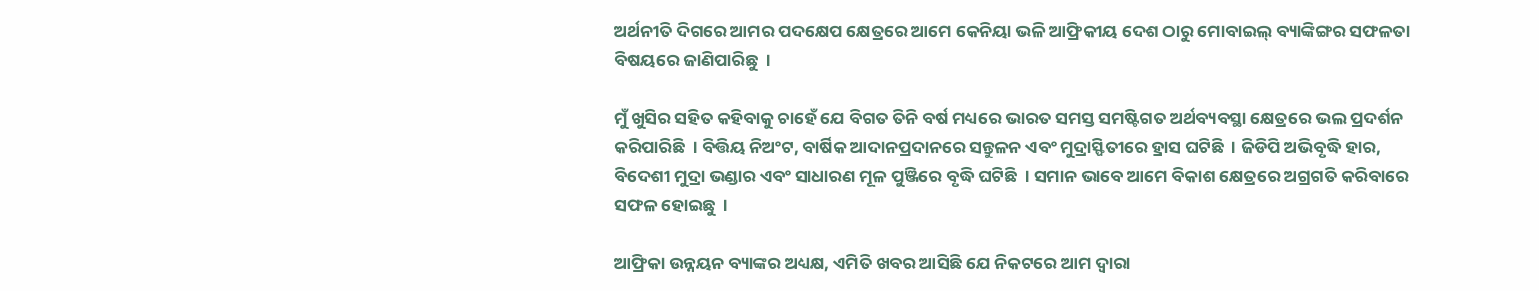ଅର୍ଥନୀତି ଦିଗରେ ଆମର ପଦକ୍ଷେପ କ୍ଷେତ୍ରରେ ଆମେ କେନିୟା ଭଳି ଆଫ୍ରିକୀୟ ଦେଶ ଠାରୁ ମୋବାଇଲ୍ ବ୍ୟାଙ୍କିଙ୍ଗର ସଫଳତା ବିଷୟରେ ଜାଣିପାରିଛୁ  ।

ମୁଁ ଖୁସିର ସହିତ କହିବାକୁ ଚାହେଁ ଯେ ବିଗତ ତିନି ବର୍ଷ ମଧ୍ୟରେ ଭାରତ ସମସ୍ତ ସମଷ୍ଟିଗତ ଅର୍ଥବ୍ୟବସ୍ଥା କ୍ଷେତ୍ରରେ ଭଲ ପ୍ରଦର୍ଶନ କରିପାରିଛି  । ବିତ୍ତିୟ ନିଅଂଟ, ବାର୍ଷିକ ଆଦାନପ୍ରଦାନରେ ସନ୍ତୁଳନ ଏବଂ ମୁଦ୍ରାସ୍ଫିତୀରେ ହ୍ରାସ ଘଟିଛି  । ଜିଡିପି ଅଭିବୃଦ୍ଧି ହାର, ବିଦେଶୀ ମୁଦ୍ରା ଭଣ୍ଡାର ଏବଂ ସାଧାରଣ ମୂଳ ପୁଞ୍ଜିରେ ବୃଦ୍ଧି ଘଟିଛି  । ସମାନ ଭାବେ ଆମେ ବିକାଶ କ୍ଷେତ୍ରରେ ଅଗ୍ରଗତି କରିବାରେ ସଫଳ ହୋଇଛୁ  ।

ଆଫ୍ରିକା ଉନ୍ନୟନ ବ୍ୟାଙ୍କର ଅଧ୍ୟକ୍ଷ, ଏମିତି ଖବର ଆସିଛି ଯେ ନିକଟରେ ଆମ ଦ୍ୱାରା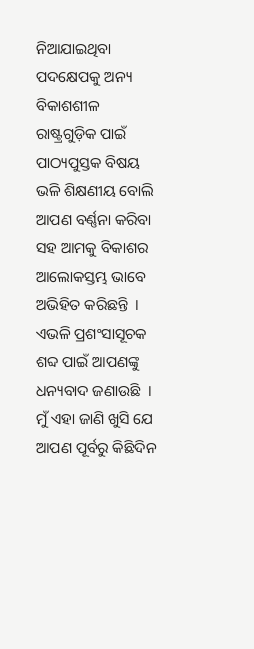ନିଆଯାଇଥିବା ପଦକ୍ଷେପକୁ ଅନ୍ୟ ବିକାଶଶୀଳ ରାଷ୍ଟ୍ରଗୁଡ଼ିକ ପାଇଁ ପାଠ୍ୟପୁସ୍ତକ ବିଷୟ ଭଳି ଶିକ୍ଷଣୀୟ ବୋଲି ଆପଣ ବର୍ଣ୍ଣନା କରିବା ସହ ଆମକୁ ବିକାଶର ଆଲୋକସ୍ତମ୍ଭ ଭାବେ ଅଭିହିତ କରିଛନ୍ତି  । ଏଭଳି ପ୍ରଶଂସାସୂଚକ ଶବ୍ଦ ପାଇଁ ଆପଣଙ୍କୁ ଧନ୍ୟବାଦ ଜଣାଉଛି  । ମୁଁ ଏହା ଜାଣି ଖୁସି ଯେ ଆପଣ ପୂର୍ବରୁ କିଛିଦିନ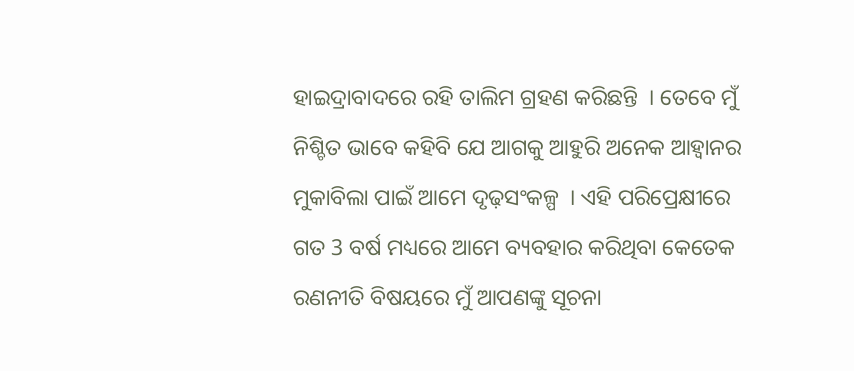ହାଇଦ୍ରାବାଦରେ ରହି ତାଲିମ ଗ୍ରହଣ କରିଛନ୍ତି  । ତେବେ ମୁଁ ନିଶ୍ଚିତ ଭାବେ କହିବି ଯେ ଆଗକୁ ଆହୁରି ଅନେକ ଆହ୍ୱାନର ମୁକାବିଲା ପାଇଁ ଆମେ ଦୃଢ଼ସଂକଳ୍ପ  । ଏହି ପରିପ୍ରେକ୍ଷୀରେ ଗତ 3 ବର୍ଷ ମଧ୍ୟରେ ଆମେ ବ୍ୟବହାର କରିଥିବା କେତେକ ରଣନୀତି ବିଷୟରେ ମୁଁ ଆପଣଙ୍କୁ ସୂଚନା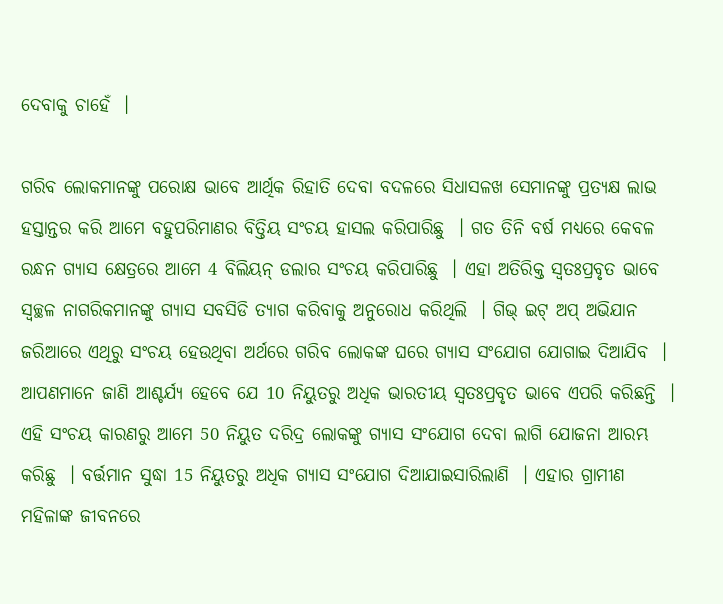ଦେବାକୁ ଚାହେଁ  ।

ଗରିବ ଲୋକମାନଙ୍କୁ ପରୋକ୍ଷ ଭାବେ ଆର୍ଥିକ ରିହାତି ଦେବା ବଦଳରେ ସିଧାସଳଖ ସେମାନଙ୍କୁ ପ୍ରତ୍ୟକ୍ଷ ଲାଭ ହସ୍ତାନ୍ତର କରି ଆମେ ବହୁପରିମାଣର ବିତ୍ତିୟ ସଂଚୟ ହାସଲ କରିପାରିଛୁ  । ଗତ ତିନି ବର୍ଷ ମଧ୍ୟରେ କେବଳ ରନ୍ଧନ ଗ୍ୟାସ କ୍ଷେତ୍ରରେ ଆମେ 4 ବିଲିୟନ୍ ଡଲାର ସଂଚୟ କରିପାରିଛୁ  । ଏହା ଅତିରିକ୍ତ ସ୍ୱତଃପ୍ରବୃତ ଭାବେ ସ୍ୱଚ୍ଛଳ ନାଗରିକମାନଙ୍କୁ ଗ୍ୟାସ ସବସିଡି ତ୍ୟାଗ କରିବାକୁ ଅନୁରୋଧ କରିଥିଲି  । ଗିଭ୍ ଇଟ୍ ଅପ୍ ଅଭିଯାନ ଜରିଆରେ ଏଥିରୁ ସଂଚୟ ହେଉଥିବା ଅର୍ଥରେ ଗରିବ ଲୋକଙ୍କ ଘରେ ଗ୍ୟାସ ସଂଯୋଗ ଯୋଗାଇ ଦିଆଯିବ  । ଆପଣମାନେ ଜାଣି ଆଶ୍ଚର୍ଯ୍ୟ ହେବେ ଯେ 10 ନିୟୁତରୁ ଅଧିକ ଭାରତୀୟ ସ୍ୱତଃପ୍ରବୃତ ଭାବେ ଏପରି କରିଛନ୍ତି  । ଏହି ସଂଚୟ କାରଣରୁ ଆମେ 50 ନିୟୁତ ଦରିଦ୍ର ଲୋକଙ୍କୁ ଗ୍ୟାସ ସଂଯୋଗ ଦେବା ଲାଗି ଯୋଜନା ଆରମ୍ଭ କରିଛୁ  । ବର୍ତ୍ତମାନ ସୁଦ୍ଧା 15 ନିୟୁତରୁ ଅଧିକ ଗ୍ୟାସ ସଂଯୋଗ ଦିଆଯାଇସାରିଲାଣି  । ଏହାର ଗ୍ରାମୀଣ ମହିଳାଙ୍କ ଜୀବନରେ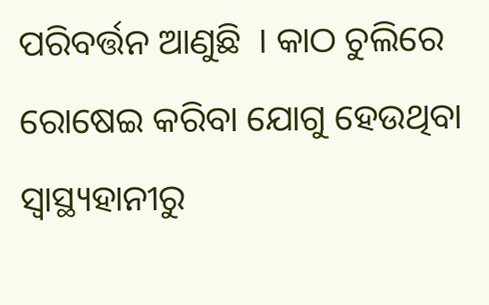ପରିବର୍ତ୍ତନ ଆଣୁଛି  । କାଠ ଚୁଲିରେ ରୋଷେଇ କରିବା ଯୋଗୁ ହେଉଥିବା ସ୍ୱାସ୍ଥ୍ୟହାନୀରୁ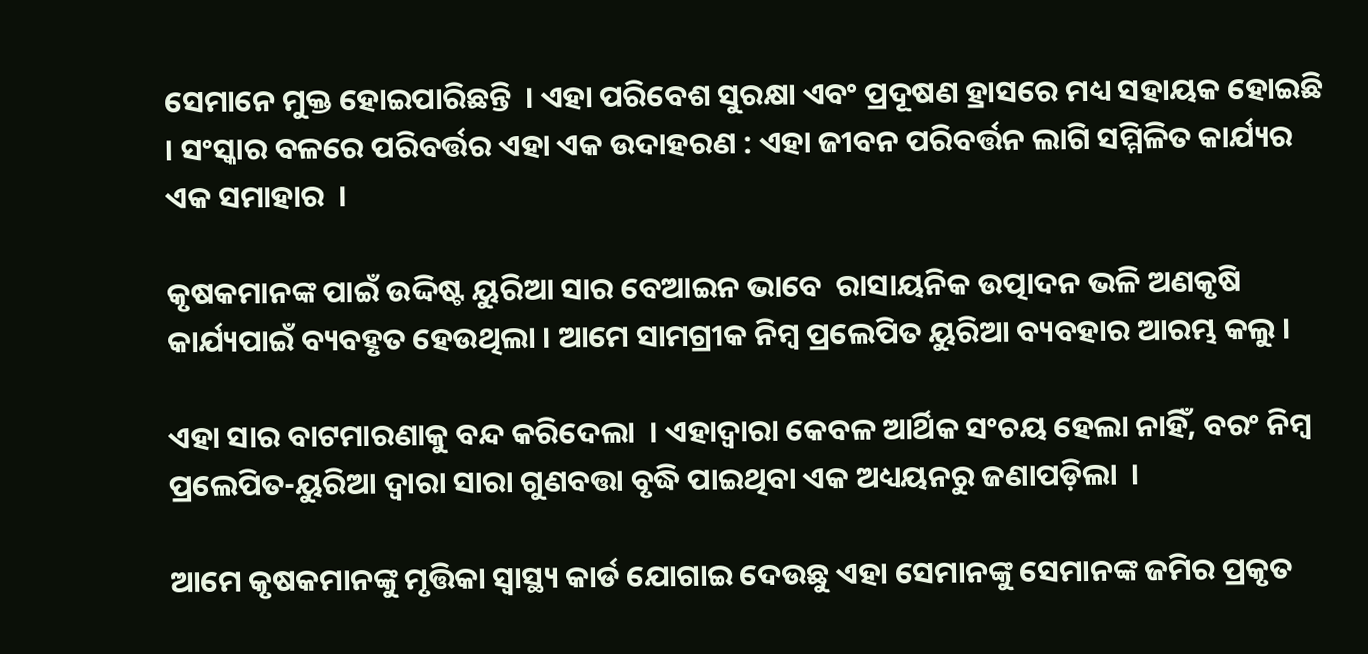ସେମାନେ ମୁକ୍ତ ହୋଇପାରିଛନ୍ତି  । ଏହା ପରିବେଶ ସୁରକ୍ଷା ଏବଂ ପ୍ରଦୂଷଣ ହ୍ରାସରେ ମଧ୍ୟ ସହାୟକ ହୋଇଛି  । ସଂସ୍କାର ବଳରେ ପରିବର୍ତ୍ତର ଏହା ଏକ ଉଦାହରଣ : ଏହା ଜୀବନ ପରିବର୍ତ୍ତନ ଲାଗି ସମ୍ମିଳିତ କାର୍ଯ୍ୟର ଏକ ସମାହାର  ।

କୃଷକମାନଙ୍କ ପାଇଁ ଉଦ୍ଦିଷ୍ଟ ୟୁରିଆ ସାର ବେଆଇନ ଭାବେ  ରାସାୟନିକ ଉତ୍ପାଦନ ଭଳି ଅଣକୃଷି କାର୍ଯ୍ୟପାଇଁ ବ୍ୟବହୃତ ହେଉଥିଲା । ଆମେ ସାମଗ୍ରୀକ ନିମ୍ବ ପ୍ରଲେପିତ ୟୁରିଆ ବ୍ୟବହାର ଆରମ୍ଭ କଲୁ ।

ଏହା ସାର ବାଟମାରଣାକୁ ବନ୍ଦ କରିଦେଲା  । ଏହାଦ୍ୱାରା କେବଳ ଆର୍ଥିକ ସଂଚୟ ହେଲା ନାହିଁ, ବରଂ ନିମ୍ବ ପ୍ରଲେପିତ-ୟୁରିଆ ଦ୍ୱାରା ସାରା ଗୁଣବତ୍ତା ବୃଦ୍ଧି ପାଇଥିବା ଏକ ଅଧ୍ୟୟନରୁ ଜଣାପଡ଼ିଲା  ।

ଆମେ କୃଷକମାନଙ୍କୁ ମୃତ୍ତିକା ସ୍ୱାସ୍ଥ୍ୟ କାର୍ଡ ଯୋଗାଇ ଦେଉଛୁ ଏହା ସେମାନଙ୍କୁ ସେମାନଙ୍କ ଜମିର ପ୍ରକୃତ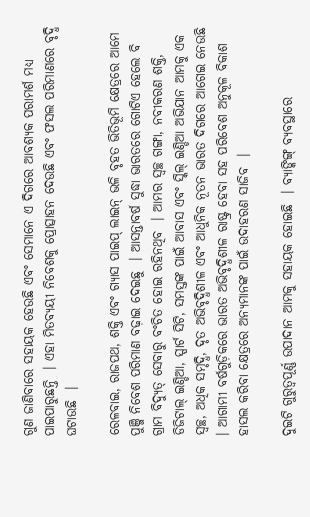ଗୁଣ ଜାଣିବାରେ ସହାୟକ ହେଉଛି ଏବଂ ସେମାନେ ଏ ଦିଗରେ ଆବଶ୍ୟକ ପରାମର୍ଶ ମଧ୍ୟ ପାଇପାରୁଛନ୍ତି  । ଏହା ମିତବ୍ୟୟୀ ନିବେଶକୁ ପ୍ରୋତ୍ସାହନ ଦେଉଛି ଏବଂ ଫସଲ ପରିମାଣରେ ବୃଦ୍ଧି ଘଟାଉଛି  ।

ରେଳବାଇ, ରାଜପଥ, ଶକ୍ତି ଏବଂ ଗ୍ୟାସ ପାଇପ୍ ଲାଇନ୍ ଭଳି ବୃହତ ଭିତିଭୂମି କ୍ଷେତ୍ରରେ ଆମେ ପୁଞ୍ଜି ନିବେଶ ପରିମାଣ ବଢ଼ାଇ ଦେଇଛୁ  । ଆସନ୍ତାବର୍ଷ ସୁଦ୍ଧା ଭାରତରେ ଗୋଟିଏ ହେଲେ ବି ଗ୍ରାମ ବିଦ୍ୟୁତ୍ ସେବାରୁ ବଂଚିତ ହୋଇ ରହିନଥିବ  । ଆମର ସ୍ୱଚ୍ଛ ଗଙ୍ଗା, ନବୀକରଣ ଶକ୍ତି, ଡିଜିଟାଲ୍ ଇଣ୍ଡିଆ, ସ୍ପାର୍ଟ ସିଟି, ସମସ୍ତଙ୍କ ପାଇଁ ଆବାସ ଏବଂ ସ୍କିଲ୍ ଇଣ୍ଡିଆ ଅଭିଯାନ ଆମକୁ ଏକ ସ୍ୱଚ୍ଛ, ଅଧିକ ସମୃଦ୍ଧି, ଦୃତ ଅଭିବୃଦ୍ଧିଶୀଳ ଏବଂ ଆଧୁନିକ ନୂତନ ଭାରତ ଦିଗରେ ଆଗେଇ ନେଉଛି  । ଆଗାମୀ ବର୍ଷଗୁଡ଼ିକରେ ଭାରତ ଅଭିବୃଦ୍ଧିଶୀଳ ରାଷ୍ଟ୍ର ହେବା ସହ ପରିବେଶ ଅନୁକୂଳ ବିକାଶ ହାସଲ କରିବା କ୍ଷେତ୍ରରେ ଅନ୍ୟମାନଙ୍କ ପାଇଁ ଉଦାହରଣ ସାଜିବ  ।

ଦୁଇଟି ଗୁରୁତ୍ୱପୂର୍ଣ୍ଣ ଉପାଦାନ ଆମକୁ ସହାୟକ ହୋଇଛି  । ବ୍ୟାଙ୍କିଙ୍ଗ୍ ବ୍ୟବସ୍ଥାରେ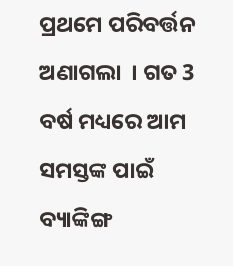ପ୍ରଥମେ ପରିବର୍ତ୍ତନ ଅଣାଗଲା  । ଗତ 3 ବର୍ଷ ମଧ୍ୟରେ ଆମ ସମସ୍ତଙ୍କ ପାଇଁ ବ୍ୟାଙ୍କିଙ୍ଗ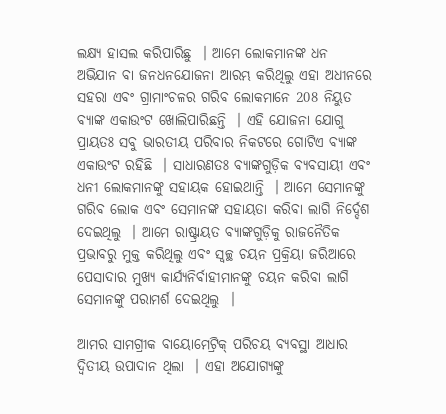ଲକ୍ଷ୍ୟ ହାସଲ କରିପାରିଛୁ  । ଆମେ ଲୋକମାନଙ୍କ ଧନ ଅଭିଯାନ ବା ଜନଧନଯୋଜନା ଆରମ୍ଭ କରିଥିଲୁ ଏହା ଅଧୀନରେ ସହରା ଏବଂ ଗ୍ରାମାଂଚଳର ଗରିବ ଲୋକମାନେ 208 ନିୟୁତ ବ୍ୟାଙ୍କ ଏକାଉଂଟ ଖୋଲିପାରିଛନ୍ତି  । ଏହି ଯୋଜନା ଯୋଗୁ ପ୍ରାୟତଃ ସବୁ ଭାରତୀୟ ପରିବାର ନିକଟରେ ଗୋଟିଏ ବ୍ୟାଙ୍କ ଏକାଉଂଟ ରହିଛି  । ସାଧାରଣତଃ ବ୍ୟାଙ୍କଗୁଡ଼ିକ ବ୍ୟବସାୟୀ ଏବଂ ଧନୀ ଲୋକମାନଙ୍କୁ ସହାୟକ ହୋଇଥାନ୍ତି  । ଆମେ ସେମାନଙ୍କୁ ଗରିବ ଲୋକ ଏବଂ ସେମାନଙ୍କ ସହାୟତା କରିବା ଲାଗି ନିର୍ଦ୍ଦେଶ ଦେଇଥିଲୁ  । ଆମେ ରାଷ୍ଟ୍ରାୟତ ବ୍ୟାଙ୍କଗୁଡ଼ିକୁ ରାଜନୈତିକ ପ୍ରଭାବରୁ ମୁକ୍ତ କରିଥିଲୁ ଏବଂ ସ୍ୱଚ୍ଛ ଚୟନ ପ୍ରକ୍ରିୟା ଜରିଆରେ ପେସାଦାର ମୁଖ୍ୟ କାର୍ଯ୍ୟନିର୍ବାହୀମାନଙ୍କୁ ଚୟନ କରିବା ଲାଗି ସେମାନଙ୍କୁ ପରାମର୍ଶ ଦେଇଥିଲୁ  ।

ଆମର ସାମଗ୍ରୀକ ବାୟୋମେଟ୍ରିକ୍ ପରିଚୟ ବ୍ୟବସ୍ଥା ଆଧାର ଦ୍ୱିତୀୟ ଉପାଦାନ ଥିଲା  । ଏହା ଅଯୋଗ୍ୟଙ୍କୁ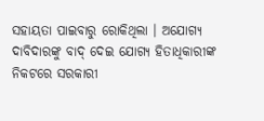ସହାୟତା ପାଇବାରୁ ରୋକିଥିଲା । ଅଯୋଗ୍ୟ ଦାବିଦାରଙ୍କୁ ବାଦ୍ ଦେଇ ଯୋଗ୍ୟ ହିତାଧିକାରୀଙ୍କ ନିକଟରେ ସରକାରୀ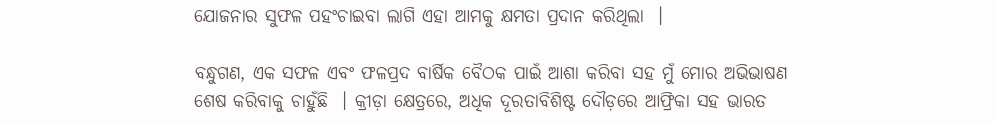ଯୋଜନାର ସୁଫଳ ପହଂଚାଇବା ଲାଗି ଏହା ଆମକୁ କ୍ଷମତା ପ୍ରଦାନ କରିଥିଲା  ।

ବନ୍ଧୁଗଣ, ଏକ ସଫଳ ଏବଂ ଫଳପ୍ରଦ ବାର୍ଷିକ ବୈଠକ ପାଇଁ ଆଶା କରିବା ସହ ମୁଁ ମୋର ଅଭିଭାଷଣ ଶେଷ କରିବାକୁ ଚାହୁଁଛି  । କ୍ରୀଡ଼ା କ୍ଷେତ୍ରରେ, ଅଧିକ ଦୂରତାବିଶିଷ୍ଟ ଦୌଡ଼ରେ ଆଫ୍ରିକା ସହ ଭାରତ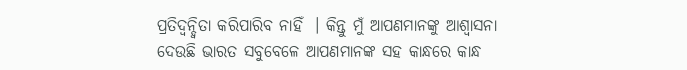ପ୍ରତିଦ୍ୱନ୍ଦ୍ୱିତା କରିପାରିବ ନାହିଁ  । କିନ୍ତୁ ମୁଁ ଆପଣମାନଙ୍କୁ ଆଶ୍ୱାସନା ଦେଉଛି ଭାରତ ସବୁବେଳେ ଆପଣମାନଙ୍କ ସହ କାନ୍ଧରେ କାନ୍ଧ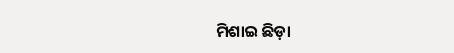ମିଶାଇ ଛିଡ଼ା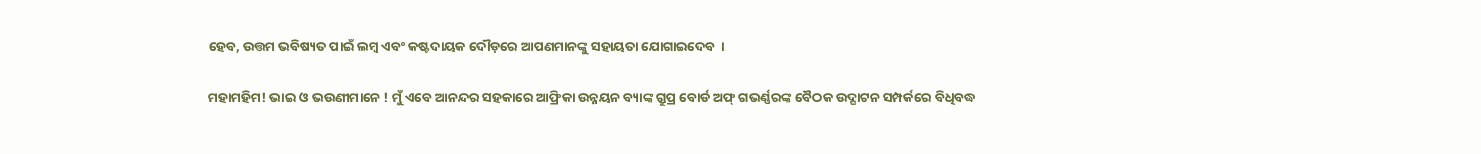ହେବ, ଉତ୍ତମ ଭବିଷ୍ୟତ ପାଇଁ ଲମ୍ବ ଏବଂ କଷ୍ଟଦାୟକ ଦୌଡ଼ରେ ଆପଣମାନଙ୍କୁ ସହାୟତା ଯୋଗାଇଦେବ  ।

ମହାମହିମ! ଭାଇ ଓ ଭଉଣୀମାନେ ! ମୁଁ ଏବେ ଆନନ୍ଦର ସହକାରେ ଆଫ୍ରିକା ଉନ୍ନୟନ ବ୍ୟାଙ୍କ ଗ୍ରୁପ୍ର ବୋର୍ଡ ଅଫ୍ ଗଭର୍ଣ୍ଣରଙ୍କ ବୈଠକ ଉଦ୍ଘାଟନ ସମ୍ପର୍କରେ ବିଧିବଦ୍ଧ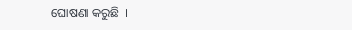ଘୋଷଣା କରୁଛି  ।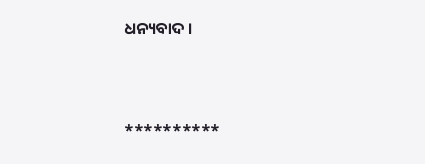ଧନ୍ୟବାଦ ।



**********